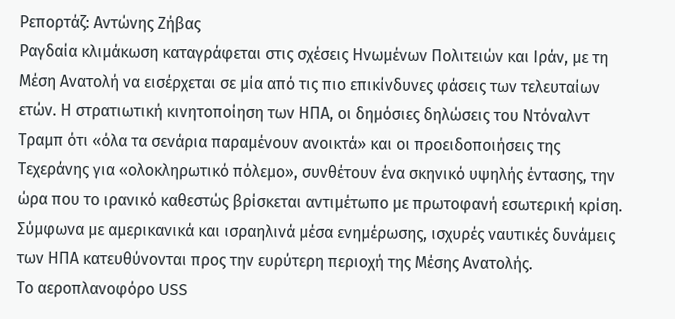Ρεπορτάζ: Αντώνης Ζήβας
Ραγδαία κλιμάκωση καταγράφεται στις σχέσεις Ηνωμένων Πολιτειών και Ιράν, με τη Μέση Ανατολή να εισέρχεται σε μία από τις πιο επικίνδυνες φάσεις των τελευταίων ετών. Η στρατιωτική κινητοποίηση των ΗΠΑ, οι δημόσιες δηλώσεις του Ντόναλντ Τραμπ ότι «όλα τα σενάρια παραμένουν ανοικτά» και οι προειδοποιήσεις της Τεχεράνης για «ολοκληρωτικό πόλεμο», συνθέτουν ένα σκηνικό υψηλής έντασης, την ώρα που το ιρανικό καθεστώς βρίσκεται αντιμέτωπο με πρωτοφανή εσωτερική κρίση.
Σύμφωνα με αμερικανικά και ισραηλινά μέσα ενημέρωσης, ισχυρές ναυτικές δυνάμεις των ΗΠΑ κατευθύνονται προς την ευρύτερη περιοχή της Μέσης Ανατολής.
Το αεροπλανοφόρο USS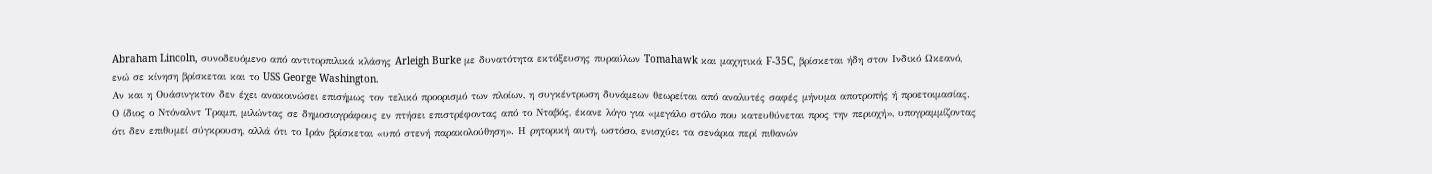Abraham Lincoln, συνοδευόμενο από αντιτορπιλικά κλάσης Arleigh Burke με δυνατότητα εκτόξευσης πυραύλων Tomahawk και μαχητικά F-35C, βρίσκεται ήδη στον Ινδικό Ωκεανό, ενώ σε κίνηση βρίσκεται και το USS George Washington.
Αν και η Ουάσινγκτον δεν έχει ανακοινώσει επισήμως τον τελικό προορισμό των πλοίων, η συγκέντρωση δυνάμεων θεωρείται από αναλυτές σαφές μήνυμα αποτροπής ή προετοιμασίας.
Ο ίδιος ο Ντόναλντ Τραμπ, μιλώντας σε δημοσιογράφους εν πτήσει επιστρέφοντας από το Νταβός, έκανε λόγο για «μεγάλο στόλο που κατευθύνεται προς την περιοχή», υπογραμμίζοντας ότι δεν επιθυμεί σύγκρουση, αλλά ότι το Ιράν βρίσκεται «υπό στενή παρακολούθηση». Η ρητορική αυτή, ωστόσο, ενισχύει τα σενάρια περί πιθανών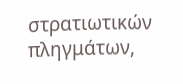στρατιωτικών πληγμάτων,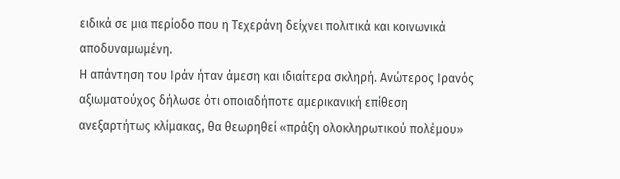ειδικά σε μια περίοδο που η Τεχεράνη δείχνει πολιτικά και κοινωνικά αποδυναμωμένη.
Η απάντηση του Ιράν ήταν άμεση και ιδιαίτερα σκληρή. Ανώτερος Ιρανός αξιωματούχος δήλωσε ότι οποιαδήποτε αμερικανική επίθεση ανεξαρτήτως κλίμακας, θα θεωρηθεί «πράξη ολοκληρωτικού πολέμου»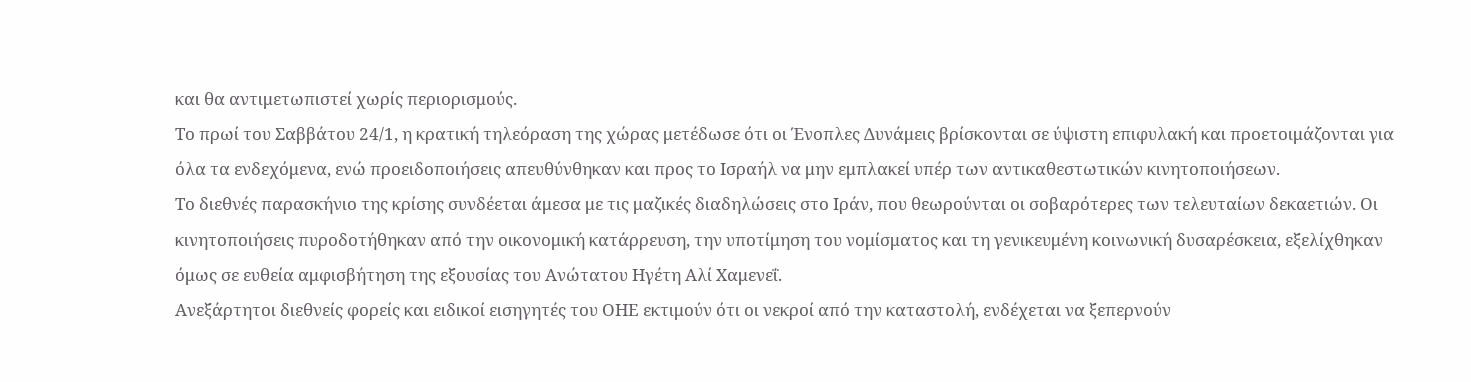και θα αντιμετωπιστεί χωρίς περιορισμούς.
Το πρωί του Σαββάτου 24/1, η κρατική τηλεόραση της χώρας μετέδωσε ότι οι Ένοπλες Δυνάμεις βρίσκονται σε ύψιστη επιφυλακή και προετοιμάζονται για όλα τα ενδεχόμενα, ενώ προειδοποιήσεις απευθύνθηκαν και προς το Ισραήλ να μην εμπλακεί υπέρ των αντικαθεστωτικών κινητοποιήσεων.
Το διεθνές παρασκήνιο της κρίσης συνδέεται άμεσα με τις μαζικές διαδηλώσεις στο Ιράν, που θεωρούνται οι σοβαρότερες των τελευταίων δεκαετιών. Οι κινητοποιήσεις πυροδοτήθηκαν από την οικονομική κατάρρευση, την υποτίμηση του νομίσματος και τη γενικευμένη κοινωνική δυσαρέσκεια, εξελίχθηκαν όμως σε ευθεία αμφισβήτηση της εξουσίας του Ανώτατου Ηγέτη Αλί Χαμενεΐ.
Ανεξάρτητοι διεθνείς φορείς και ειδικοί εισηγητές του ΟΗΕ εκτιμούν ότι οι νεκροί από την καταστολή, ενδέχεται να ξεπερνούν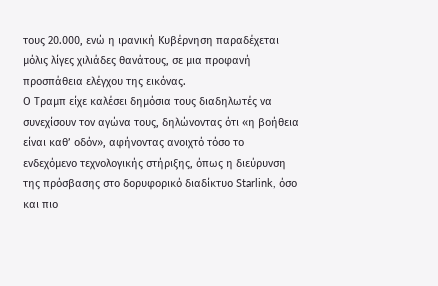τους 20.000, ενώ η ιρανική Κυβέρνηση παραδέχεται μόλις λίγες χιλιάδες θανάτους, σε μια προφανή προσπάθεια ελέγχου της εικόνας.
Ο Τραμπ είχε καλέσει δημόσια τους διαδηλωτές να συνεχίσουν τον αγώνα τους, δηλώνοντας ότι «η βοήθεια είναι καθ’ οδόν», αφήνοντας ανοιχτό τόσο το ενδεχόμενο τεχνολογικής στήριξης, όπως η διεύρυνση της πρόσβασης στο δορυφορικό διαδίκτυο Starlink, όσο και πιο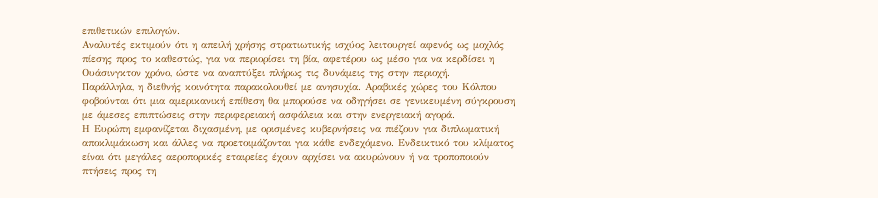επιθετικών επιλογών.
Αναλυτές εκτιμούν ότι η απειλή χρήσης στρατιωτικής ισχύος λειτουργεί αφενός ως μοχλός πίεσης προς το καθεστώς, για να περιορίσει τη βία, αφετέρου ως μέσο για να κερδίσει η Ουάσινγκτον χρόνο, ώστε να αναπτύξει πλήρως τις δυνάμεις της στην περιοχή.
Παράλληλα, η διεθνής κοινότητα παρακολουθεί με ανησυχία. Αραβικές χώρες του Κόλπου φοβούνται ότι μια αμερικανική επίθεση θα μπορούσε να οδηγήσει σε γενικευμένη σύγκρουση με άμεσες επιπτώσεις στην περιφερειακή ασφάλεια και στην ενεργειακή αγορά.
Η Ευρώπη εμφανίζεται διχασμένη, με ορισμένες κυβερνήσεις να πιέζουν για διπλωματική αποκλιμάκωση και άλλες να προετοιμάζονται για κάθε ενδεχόμενο. Ενδεικτικό του κλίματος είναι ότι μεγάλες αεροπορικές εταιρείες έχουν αρχίσει να ακυρώνουν ή να τροποποιούν πτήσεις προς τη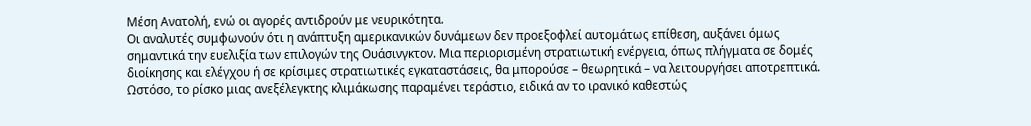Μέση Ανατολή, ενώ οι αγορές αντιδρούν με νευρικότητα.
Οι αναλυτές συμφωνούν ότι η ανάπτυξη αμερικανικών δυνάμεων δεν προεξοφλεί αυτομάτως επίθεση, αυξάνει όμως σημαντικά την ευελιξία των επιλογών της Ουάσινγκτον. Μια περιορισμένη στρατιωτική ενέργεια, όπως πλήγματα σε δομές διοίκησης και ελέγχου ή σε κρίσιμες στρατιωτικές εγκαταστάσεις, θα μπορούσε – θεωρητικά – να λειτουργήσει αποτρεπτικά. Ωστόσο, το ρίσκο μιας ανεξέλεγκτης κλιμάκωσης παραμένει τεράστιο, ειδικά αν το ιρανικό καθεστώς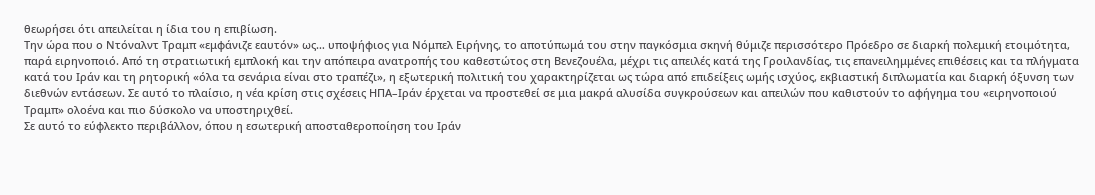θεωρήσει ότι απειλείται η ίδια του η επιβίωση.
Την ώρα που ο Ντόναλντ Τραμπ «εμφάνιζε εαυτόν» ως… υποψήφιος για Νόμπελ Ειρήνης, το αποτύπωμά του στην παγκόσμια σκηνή θύμιζε περισσότερο Πρόεδρο σε διαρκή πολεμική ετοιμότητα, παρά ειρηνοποιό. Από τη στρατιωτική εμπλοκή και την απόπειρα ανατροπής του καθεστώτος στη Βενεζουέλα, μέχρι τις απειλές κατά της Γροιλανδίας, τις επανειλημμένες επιθέσεις και τα πλήγματα κατά του Ιράν και τη ρητορική «όλα τα σενάρια είναι στο τραπέζι», η εξωτερική πολιτική του χαρακτηρίζεται ως τώρα από επιδείξεις ωμής ισχύος, εκβιαστική διπλωματία και διαρκή όξυνση των διεθνών εντάσεων. Σε αυτό το πλαίσιο, η νέα κρίση στις σχέσεις ΗΠΑ–Ιράν έρχεται να προστεθεί σε μια μακρά αλυσίδα συγκρούσεων και απειλών που καθιστούν το αφήγημα του «ειρηνοποιού Τραμπ» ολοένα και πιο δύσκολο να υποστηριχθεί.
Σε αυτό το εύφλεκτο περιβάλλον, όπου η εσωτερική αποσταθεροποίηση του Ιράν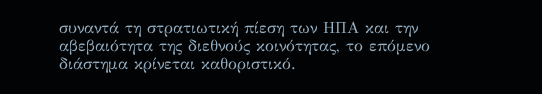συναντά τη στρατιωτική πίεση των ΗΠΑ και την αβεβαιότητα της διεθνούς κοινότητας, το επόμενο διάστημα κρίνεται καθοριστικό.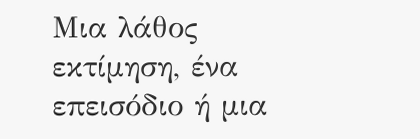Μια λάθος εκτίμηση, ένα επεισόδιο ή μια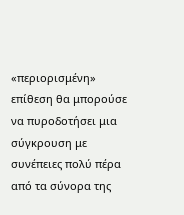«περιορισμένη» επίθεση θα μπορούσε να πυροδοτήσει μια σύγκρουση με συνέπειες πολύ πέρα από τα σύνορα της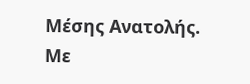Μέσης Ανατολής.
Με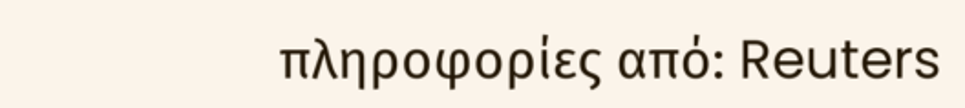πληροφορίες από: Reuters